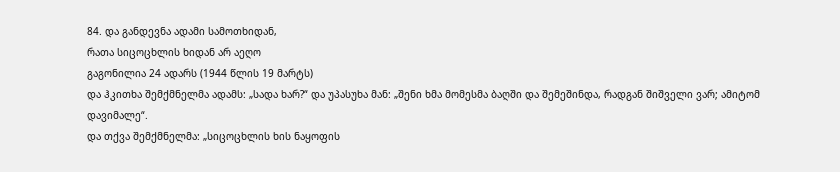84. და განდევნა ადამი სამოთხიდან,
რათა სიცოცხლის ხიდან არ აეღო
გაგონილია 24 ადარს (1944 წლის 19 მარტს)
და ჰკითხა შემქმნელმა ადამს: „სადა ხარ?“ და უპასუხა მან: „შენი ხმა მომესმა ბაღში და შემეშინდა, რადგან შიშველი ვარ; ამიტომ დავიმალე“.
და თქვა შემქმნელმა: „სიცოცხლის ხის ნაყოფის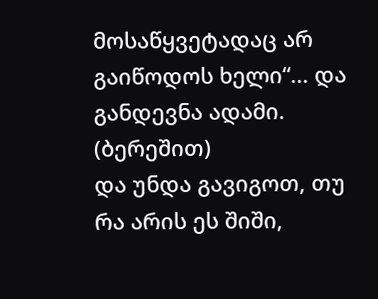მოსაწყვეტადაც არ გაიწოდოს ხელი“... და განდევნა ადამი. (ბერეშით)
და უნდა გავიგოთ, თუ რა არის ეს შიში,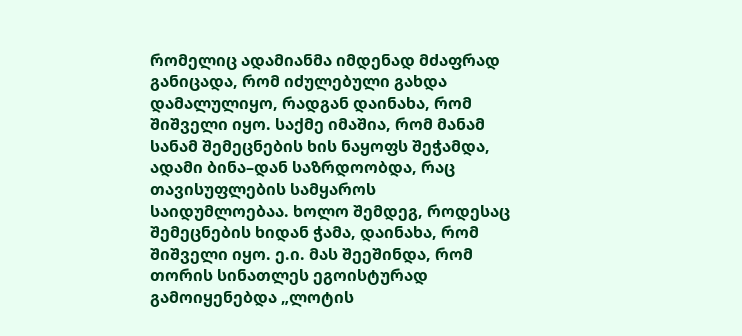რომელიც ადამიანმა იმდენად მძაფრად განიცადა, რომ იძულებული გახდა დამალულიყო, რადგან დაინახა, რომ შიშველი იყო. საქმე იმაშია, რომ მანამ სანამ შემეცნების ხის ნაყოფს შეჭამდა, ადამი ბინა–დან საზრდოობდა, რაც თავისუფლების სამყაროს საიდუმლოებაა. ხოლო შემდეგ, როდესაც შემეცნების ხიდან ჭამა, დაინახა, რომ შიშველი იყო. ე.ი. მას შეეშინდა, რომ თორის სინათლეს ეგოისტურად გამოიყენებდა „ლოტის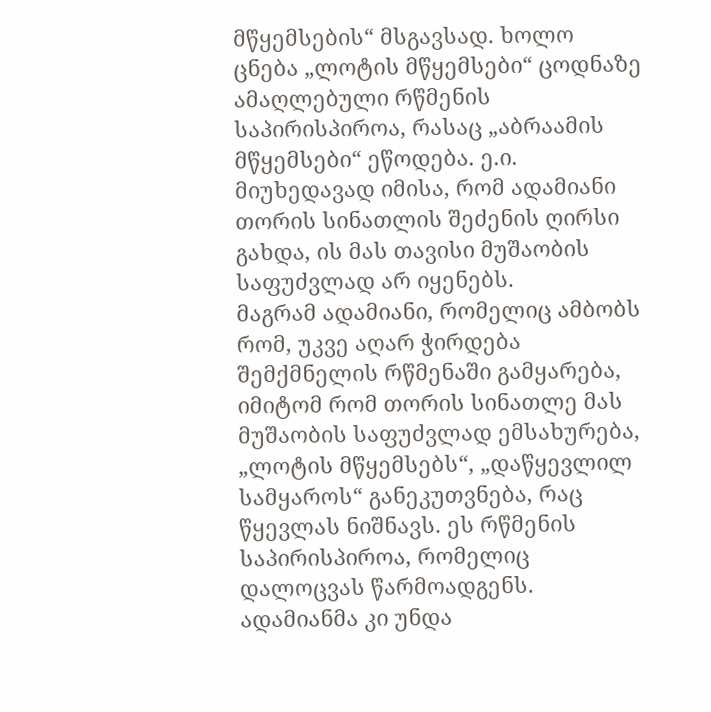მწყემსების“ მსგავსად. ხოლო ცნება „ლოტის მწყემსები“ ცოდნაზე ამაღლებული რწმენის საპირისპიროა, რასაც „აბრაამის მწყემსები“ ეწოდება. ე.ი. მიუხედავად იმისა, რომ ადამიანი თორის სინათლის შეძენის ღირსი გახდა, ის მას თავისი მუშაობის საფუძვლად არ იყენებს.
მაგრამ ადამიანი, რომელიც ამბობს რომ, უკვე აღარ ჭირდება შემქმნელის რწმენაში გამყარება, იმიტომ რომ თორის სინათლე მას მუშაობის საფუძვლად ემსახურება, „ლოტის მწყემსებს“, „დაწყევლილ სამყაროს“ განეკუთვნება, რაც წყევლას ნიშნავს. ეს რწმენის საპირისპიროა, რომელიც დალოცვას წარმოადგენს.
ადამიანმა კი უნდა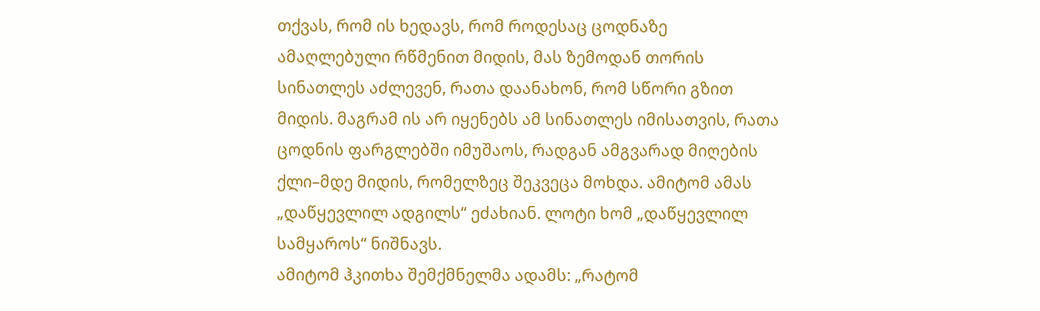თქვას, რომ ის ხედავს, რომ როდესაც ცოდნაზე ამაღლებული რწმენით მიდის, მას ზემოდან თორის სინათლეს აძლევენ, რათა დაანახონ, რომ სწორი გზით მიდის. მაგრამ ის არ იყენებს ამ სინათლეს იმისათვის, რათა ცოდნის ფარგლებში იმუშაოს, რადგან ამგვარად მიღების ქლი–მდე მიდის, რომელზეც შეკვეცა მოხდა. ამიტომ ამას „დაწყევლილ ადგილს“ ეძახიან. ლოტი ხომ „დაწყევლილ სამყაროს“ ნიშნავს.
ამიტომ ჰკითხა შემქმნელმა ადამს: „რატომ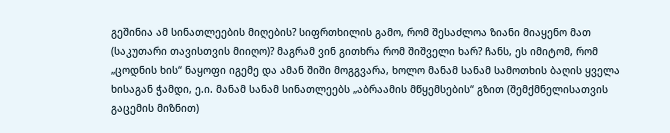გეშინია ამ სინათლეების მიღების? სიფრთხილის გამო, რომ შესაძლოა ზიანი მიაყენო მათ (საკუთარი თავისთვის მიიღო)? მაგრამ ვინ გითხრა რომ შიშველი ხარ? ჩანს, ეს იმიტომ, რომ „ცოდნის ხის“ ნაყოფი იგემე და ამან შიში მოგგვარა, ხოლო მანამ სანამ სამოთხის ბაღის ყველა ხისაგან ჭამდი, ე.ი. მანამ სანამ სინათლეებს „აბრაამის მწყემსების“ გზით (შემქმნელისათვის გაცემის მიზნით)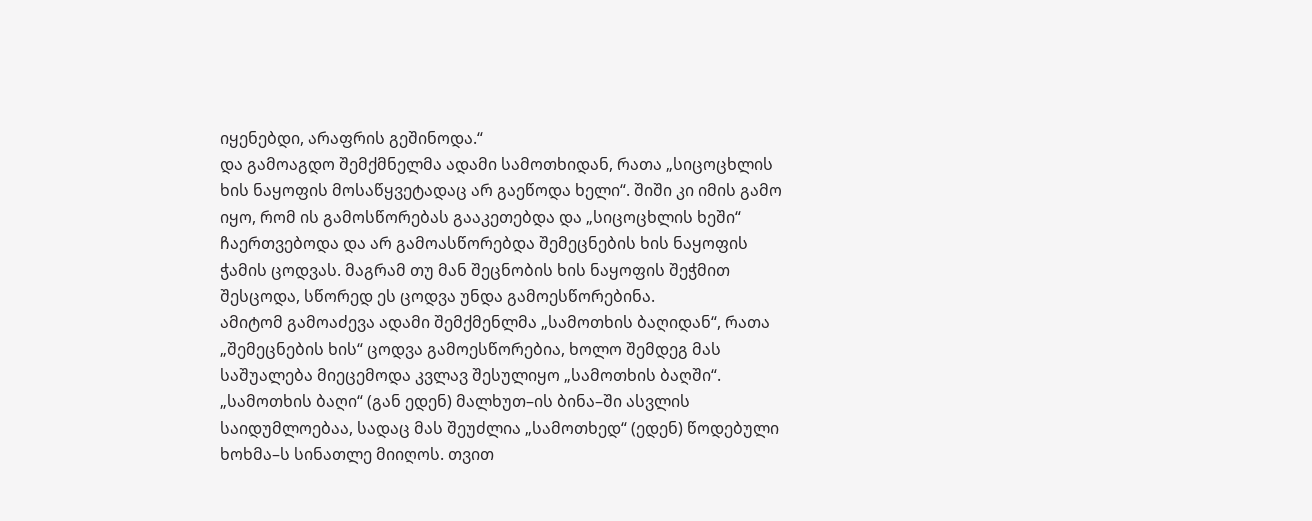იყენებდი, არაფრის გეშინოდა.“
და გამოაგდო შემქმნელმა ადამი სამოთხიდან, რათა „სიცოცხლის ხის ნაყოფის მოსაწყვეტადაც არ გაეწოდა ხელი“. შიში კი იმის გამო იყო, რომ ის გამოსწორებას გააკეთებდა და „სიცოცხლის ხეში“ ჩაერთვებოდა და არ გამოასწორებდა შემეცნების ხის ნაყოფის ჭამის ცოდვას. მაგრამ თუ მან შეცნობის ხის ნაყოფის შეჭმით შესცოდა, სწორედ ეს ცოდვა უნდა გამოესწორებინა.
ამიტომ გამოაძევა ადამი შემქმენლმა „სამოთხის ბაღიდან“, რათა „შემეცნების ხის“ ცოდვა გამოესწორებია, ხოლო შემდეგ მას საშუალება მიეცემოდა კვლავ შესულიყო „სამოთხის ბაღში“.
„სამოთხის ბაღი“ (გან ედენ) მალხუთ–ის ბინა–ში ასვლის საიდუმლოებაა, სადაც მას შეუძლია „სამოთხედ“ (ედენ) წოდებული ხოხმა–ს სინათლე მიიღოს. თვით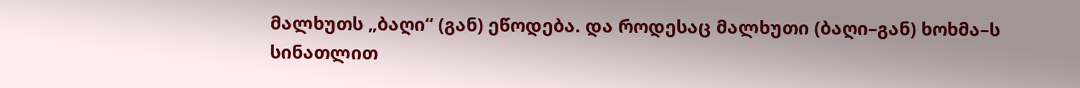მალხუთს „ბაღი“ (გან) ეწოდება. და როდესაც მალხუთი (ბაღი–გან) ხოხმა–ს სინათლით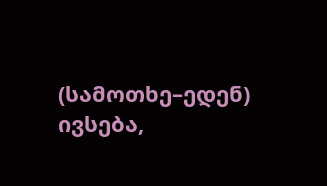(სამოთხე–ედენ) ივსება,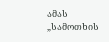ამას „სამოთხის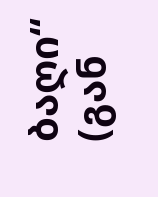ბაღი“ (გან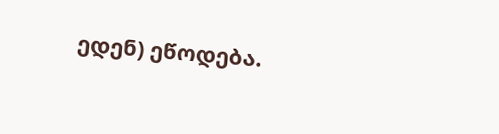ედენ) ეწოდება.